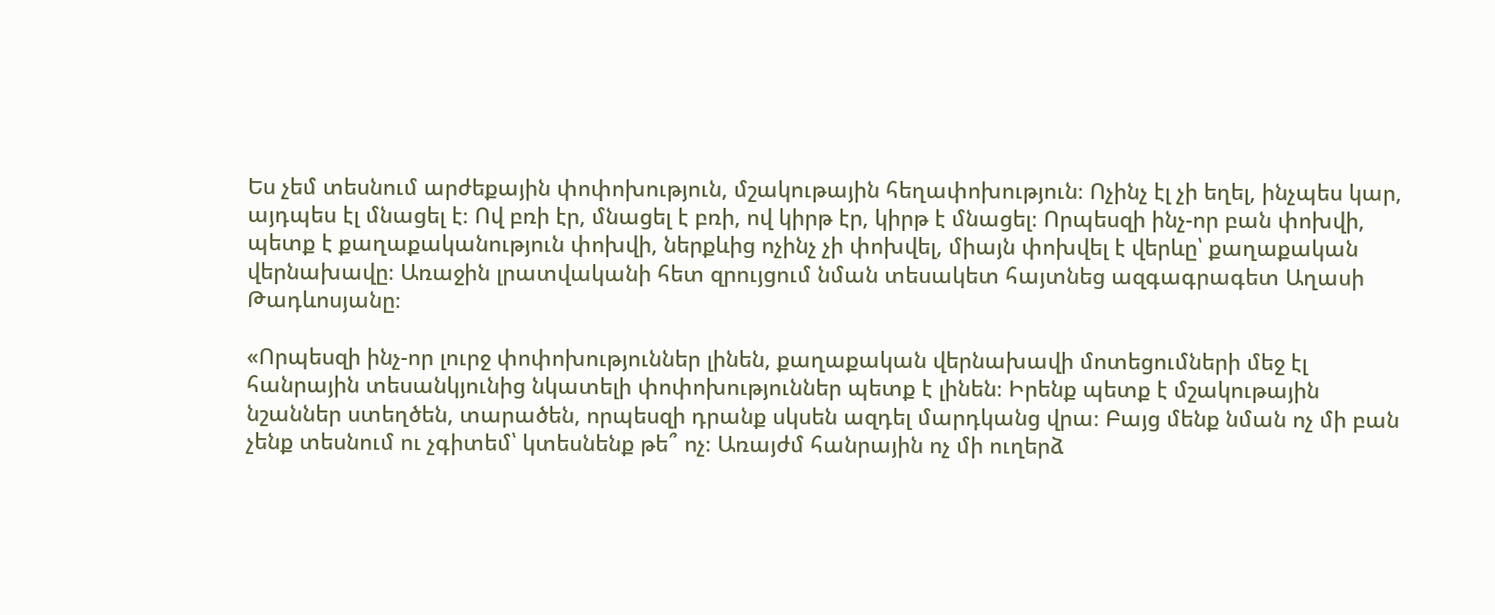Ես չեմ տեսնում արժեքային փոփոխություն, մշակութային հեղափոխություն։ Ոչինչ էլ չի եղել, ինչպես կար, այդպես էլ մնացել է։ Ով բռի էր, մնացել է բռի, ով կիրթ էր, կիրթ է մնացել։ Որպեսզի ինչ-որ բան փոխվի, պետք է քաղաքականություն փոխվի, ներքևից ոչինչ չի փոխվել, միայն փոխվել է վերևը՝ քաղաքական վերնախավը։ Առաջին լրատվականի հետ զրույցում նման տեսակետ հայտնեց ազգագրագետ Աղասի Թադևոսյանը։

«Որպեսզի ինչ-որ լուրջ փոփոխություններ լինեն, քաղաքական վերնախավի մոտեցումների մեջ էլ հանրային տեսանկյունից նկատելի փոփոխություններ պետք է լինեն։ Իրենք պետք է մշակութային նշաններ ստեղծեն, տարածեն, որպեսզի դրանք սկսեն ազդել մարդկանց վրա։ Բայց մենք նման ոչ մի բան չենք տեսնում ու չգիտեմ՝ կտեսնենք թե՞ ոչ։ Առայժմ հանրային ոչ մի ուղերձ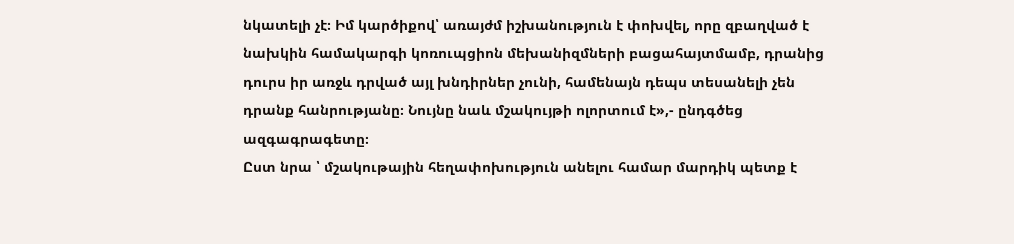նկատելի չէ։ Իմ կարծիքով՝ առայժմ իշխանություն է փոխվել, որը զբաղված է նախկին համակարգի կոռուպցիոն մեխանիզմների բացահայտմամբ, դրանից դուրս իր առջև դրված այլ խնդիրներ չունի, համենայն դեպս տեսանելի չեն դրանք հանրությանը։ Նույնը նաև մշակույթի ոլորտում է»,- ընդգծեց ազգագրագետը։
Ըստ նրա ՝ մշակութային հեղափոխություն անելու համար մարդիկ պետք է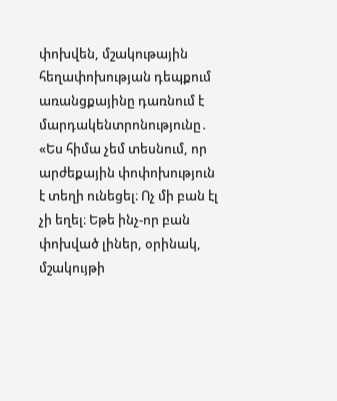փոխվեն, մշակութային հեղափոխության դեպքում առանցքայինը դառնում է մարդակենտրոնությունը․ «Ես հիմա չեմ տեսնում, որ արժեքային փոփոխություն է տեղի ունեցել։ Ոչ մի բան էլ չի եղել։ Եթե ինչ-որ բան փոխված լիներ, օրինակ, մշակույթի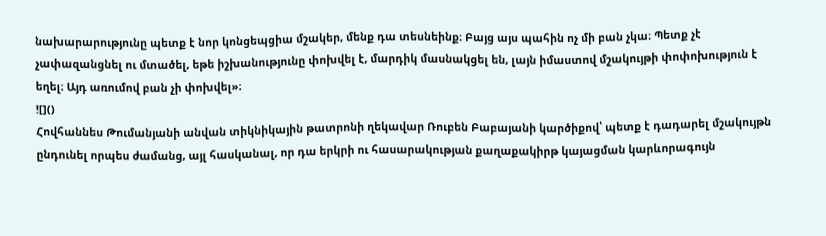նախարարությունը պետք է նոր կոնցեպցիա մշակեր, մենք դա տեսնեինք։ Բայց այս պահին ոչ մի բան չկա։ Պետք չէ չափազանցնել ու մտածել, եթե իշխանությունը փոխվել է, մարդիկ մասնակցել են, լայն իմաստով մշակույթի փոփոխություն է եղել։ Այդ առումով բան չի փոխվել»։
![]()
Հովհաննես Թումանյանի անվան տիկնիկային թատրոնի ղեկավար Ռուբեն Բաբայանի կարծիքով՝ պետք է դադարել մշակույթն ընդունել որպես ժամանց, այլ հասկանալ, որ դա երկրի ու հասարակության քաղաքակիրթ կայացման կարևորագույն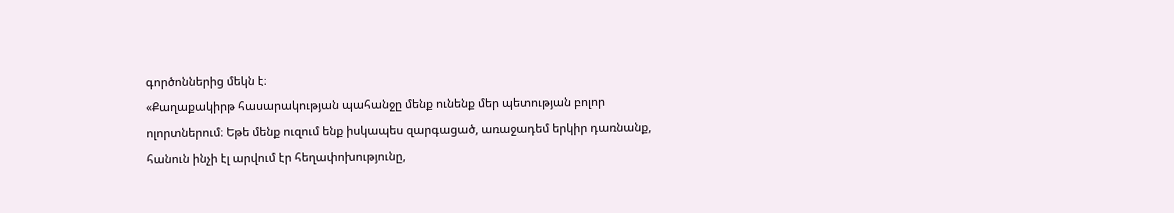գործոններից մեկն է։
«Քաղաքակիրթ հասարակության պահանջը մենք ունենք մեր պետության բոլոր ոլորտներում։ Եթե մենք ուզում ենք իսկապես զարգացած, առաջադեմ երկիր դառնանք, հանուն ինչի էլ արվում էր հեղափոխությունը,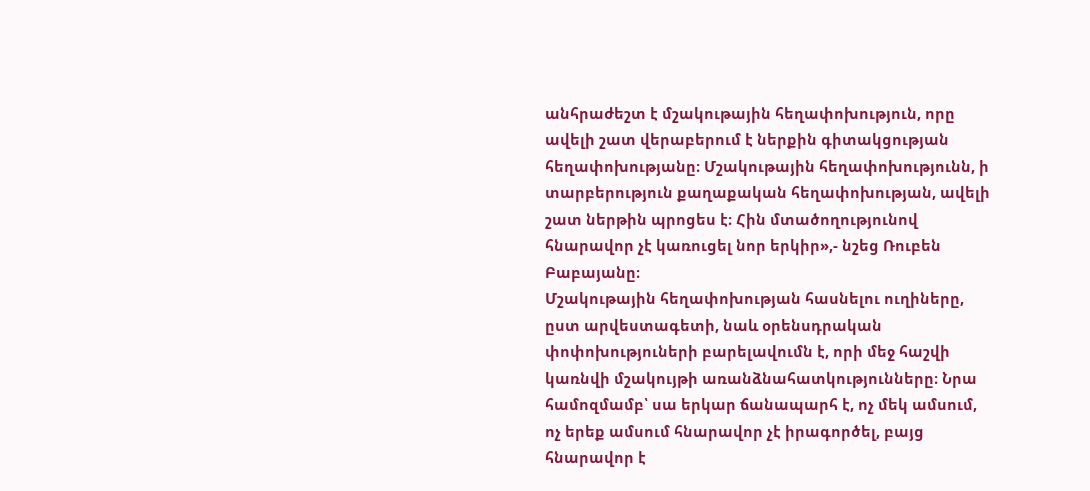անհրաժեշտ է մշակութային հեղափոխություն, որը ավելի շատ վերաբերում է ներքին գիտակցության հեղափոխությանը։ Մշակութային հեղափոխությունն, ի տարբերություն քաղաքական հեղափոխության, ավելի շատ ներթին պրոցես է։ Հին մտածողությունով հնարավոր չէ կառուցել նոր երկիր»,- նշեց Ռուբեն Բաբայանը։
Մշակութային հեղափոխության հասնելու ուղիները, ըստ արվեստագետի, նաև օրենսդրական փոփոխություների բարելավումն է, որի մեջ հաշվի կառնվի մշակույթի առանձնահատկությունները։ Նրա համոզմամբ՝ սա երկար ճանապարհ է, ոչ մեկ ամսում, ոչ երեք ամսում հնարավոր չէ իրագործել, բայց հնարավոր է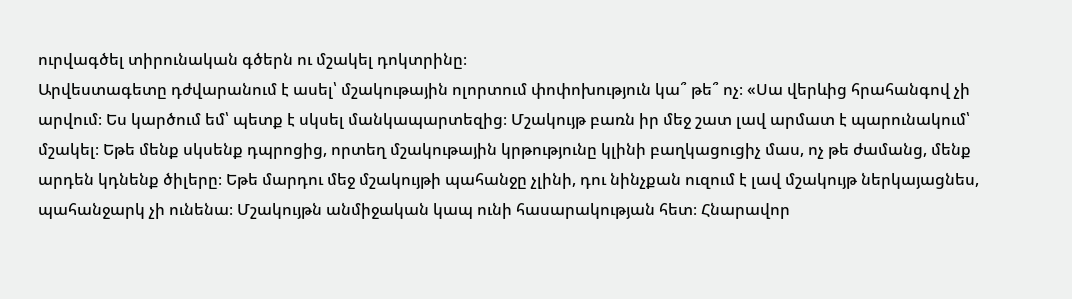ուրվագծել տիրունական գծերն ու մշակել դոկտրինը։
Արվեստագետը դժվարանում է ասել՝ մշակութային ոլորտում փոփոխություն կա՞ թե՞ ոչ։ «Սա վերևից հրահանգով չի արվում։ Ես կարծում եմ՝ պետք է սկսել մանկապարտեզից։ Մշակույթ բառն իր մեջ շատ լավ արմատ է պարունակում՝ մշակել։ Եթե մենք սկսենք դպրոցից, որտեղ մշակութային կրթությունը կլինի բաղկացուցիչ մաս, ոչ թե ժամանց, մենք արդեն կդնենք ծիլերը։ Եթե մարդու մեջ մշակույթի պահանջը չլինի, դու նինչքան ուզում է լավ մշակույթ ներկայացնես, պահանջարկ չի ունենա։ Մշակույթն անմիջական կապ ունի հասարակության հետ։ Հնարավոր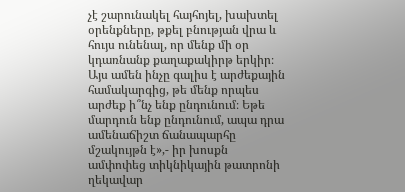չէ շարունակել հայհոյել, խախտել օրենքները, թքել բնության վրա և հույս ունենալ, որ մենք մի օր կդառնանք քաղաքակիրթ երկիր։ Այս ամեն ինչը գալիս է արժեքային համակարգից, թե մենք որպես արժեք ի՞նչ ենք ընդունում։ Եթե մարդուն ենք ընդունում, ապա դրա ամենաճիշտ ճանապարհը մշակույթն է»,- իր խոսքն ամփոփեց տիկնիկային թատրոնի ղեկավար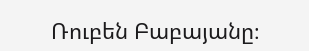Ռուբեն Բաբայանը։